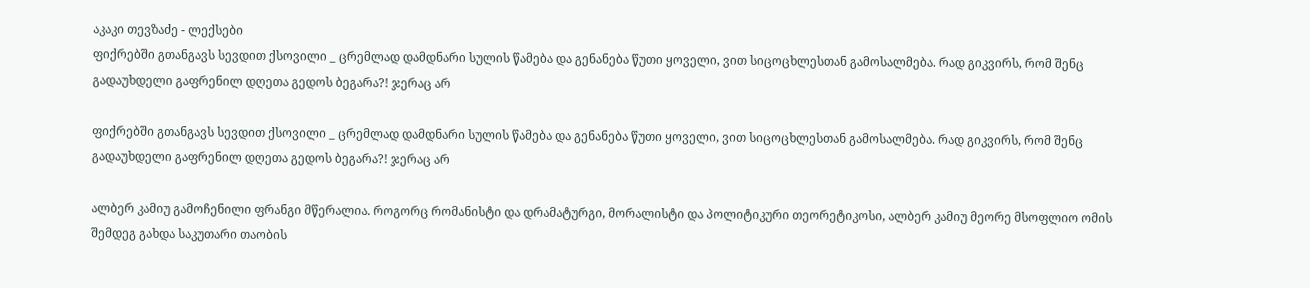აკაკი თევზაძე - ლექსები
ფიქრებში გთანგავს სევდით ქსოვილი _ ცრემლად დამდნარი სულის წამება და გენანება წუთი ყოველი, ვით სიცოცხლესთან გამოსალმება. რად გიკვირს, რომ შენც გადაუხდელი გაფრენილ დღეთა გედოს ბეგარა?! ჯერაც არ

ფიქრებში გთანგავს სევდით ქსოვილი _ ცრემლად დამდნარი სულის წამება და გენანება წუთი ყოველი, ვით სიცოცხლესთან გამოსალმება. რად გიკვირს, რომ შენც გადაუხდელი გაფრენილ დღეთა გედოს ბეგარა?! ჯერაც არ

ალბერ კამიუ გამოჩენილი ფრანგი მწერალია. როგორც რომანისტი და დრამატურგი, მორალისტი და პოლიტიკური თეორეტიკოსი, ალბერ კამიუ მეორე მსოფლიო ომის შემდეგ გახდა საკუთარი თაობის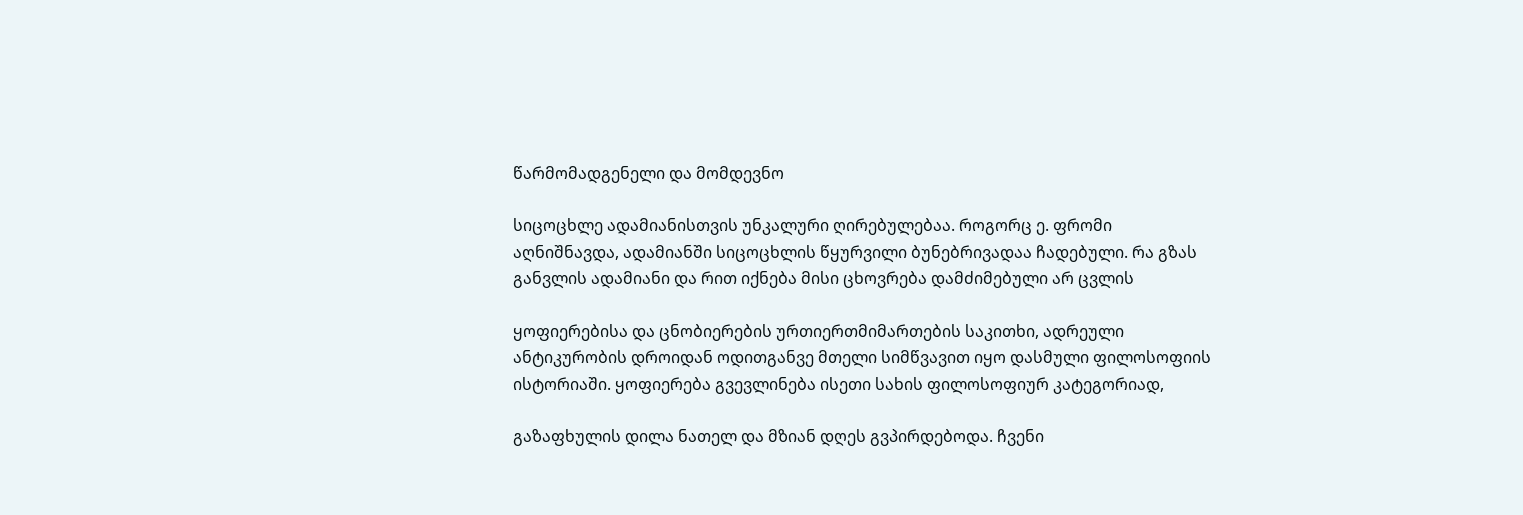წარმომადგენელი და მომდევნო

სიცოცხლე ადამიანისთვის უნკალური ღირებულებაა. როგორც ე. ფრომი აღნიშნავდა, ადამიანში სიცოცხლის წყურვილი ბუნებრივადაა ჩადებული. რა გზას განვლის ადამიანი და რით იქნება მისი ცხოვრება დამძიმებული არ ცვლის

ყოფიერებისა და ცნობიერების ურთიერთმიმართების საკითხი, ადრეული ანტიკურობის დროიდან ოდითგანვე მთელი სიმწვავით იყო დასმული ფილოსოფიის ისტორიაში. ყოფიერება გვევლინება ისეთი სახის ფილოსოფიურ კატეგორიად,

გაზაფხულის დილა ნათელ და მზიან დღეს გვპირდებოდა. ჩვენი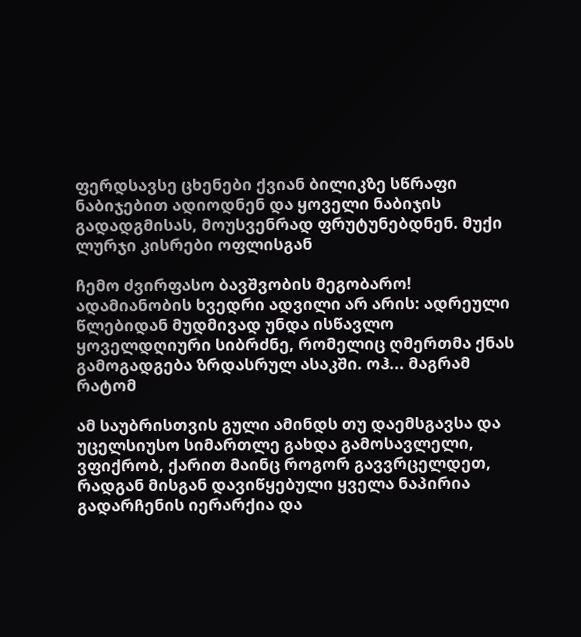ფერდსავსე ცხენები ქვიან ბილიკზე სწრაფი ნაბიჯებით ადიოდნენ და ყოველი ნაბიჯის გადადგმისას, მოუსვენრად ფრუტუნებდნენ. მუქი ლურჯი კისრები ოფლისგან

ჩემო ძვირფასო ბავშვობის მეგობარო! ადამიანობის ხვედრი ადვილი არ არის: ადრეული წლებიდან მუდმივად უნდა ისწავლო ყოველდღიური სიბრძნე, რომელიც ღმერთმა ქნას გამოგადგება ზრდასრულ ასაკში. ოჰ... მაგრამ რატომ

ამ საუბრისთვის გული ამინდს თუ დაემსგავსა და უცელსიუსო სიმართლე გახდა გამოსავლელი, ვფიქრობ, ქარით მაინც როგორ გავვრცელდეთ, რადგან მისგან დავიწყებული ყველა ნაპირია გადარჩენის იერარქია და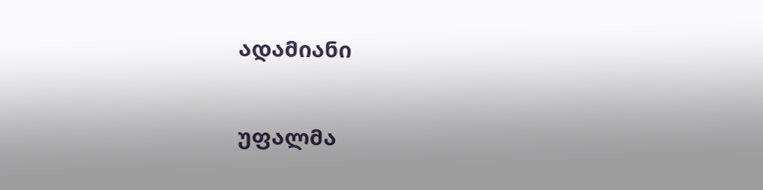ადამიანი

უფალმა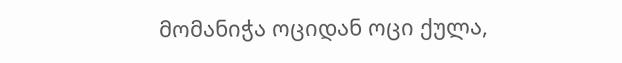მომანიჭა ოციდან ოცი ქულა,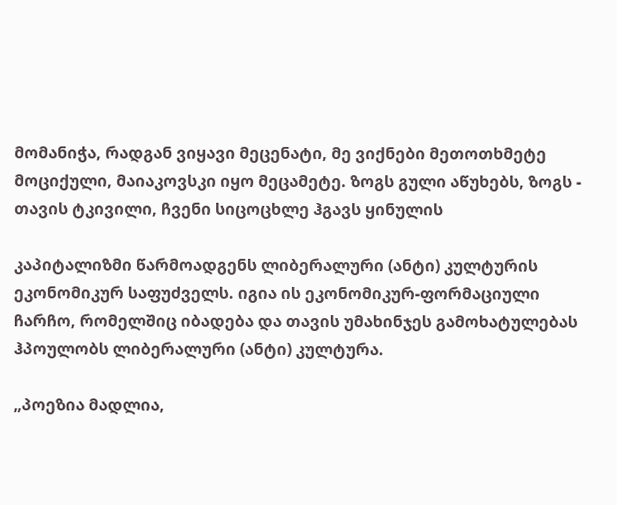მომანიჭა, რადგან ვიყავი მეცენატი, მე ვიქნები მეთოთხმეტე მოციქული, მაიაკოვსკი იყო მეცამეტე. ზოგს გული აწუხებს, ზოგს - თავის ტკივილი, ჩვენი სიცოცხლე ჰგავს ყინულის

კაპიტალიზმი წარმოადგენს ლიბერალური (ანტი) კულტურის ეკონომიკურ საფუძველს. იგია ის ეკონომიკურ-ფორმაციული ჩარჩო, რომელშიც იბადება და თავის უმახინჯეს გამოხატულებას ჰპოულობს ლიბერალური (ანტი) კულტურა.

„პოეზია მადლია,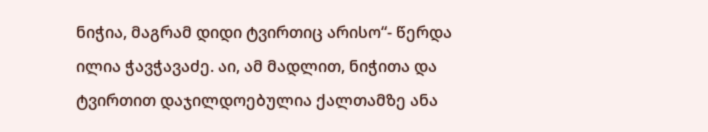ნიჭია, მაგრამ დიდი ტვირთიც არისო“- წერდა ილია ჭავჭავაძე. აი, ამ მადლით, ნიჭითა და ტვირთით დაჯილდოებულია ქალთამზე ანა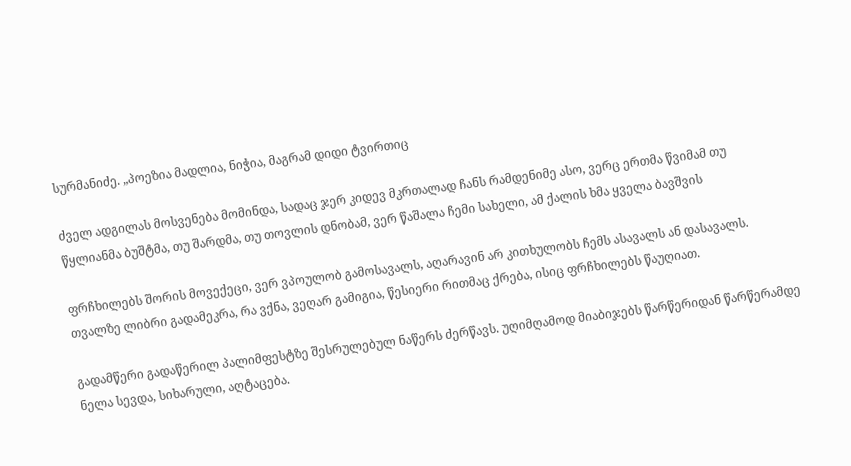სურმანიძე. „პოეზია მადლია, ნიჭია, მაგრამ დიდი ტვირთიც

ძველ ადგილას მოსვენება მომინდა, სადაც ჯერ კიდევ მკრთალად ჩანს რამდენიმე ასო, ვერც ერთმა წვიმამ თუ წყლიანმა ბუშტმა, თუ შარდმა, თუ თოვლის დნობამ, ვერ წაშალა ჩემი სახელი, ამ ქალის ხმა ყველა ბავშვის

ფრჩხილებს შორის მოვექეცი, ვერ ვპოულობ გამოსავალს, აღარავინ არ კითხულობს ჩემს ასავალს ან დასავალს. თვალზე ლიბრი გადამეკრა, რა ვქნა, ვეღარ გამიგია, წესიერი რითმაც ქრება, ისიც ფრჩხილებს წაუღიათ.

გადამწერი გადაწერილ პალიმფესტზე შესრულებულ ნაწერს ძერწავს. უღიმღამოდ მიაბიჯებს წარწერიდან წარწერამდე ნელა სევდა, სიხარული, აღტაცება.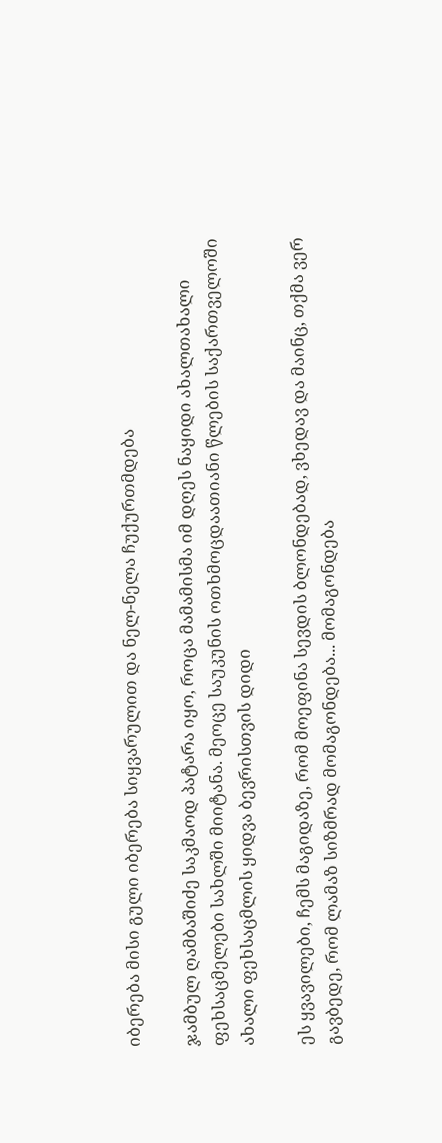იბერება მისი გული იბერება სიყვარულით და ნელ-ნელა ჩუქურთმდება

ჯამბულ ღამბაშიძე საკმაოდ პატარა იყო, როცა მამამისმა იმ დღეს ნაყიდი ახალთახალი ფეხსაცმელები სახლში მიიტანა. მეოცე საუკუნის ოთხმოცდაათიანი წლების საქართველოში ახალი ფეხსაცმლის ყიდვა ბევრისთვის დიდი

ეს ყვავილები, ჩემს მაგიდაზე, რომ მოეფინა სევდის ბლონდებად, ვხედავ და მაინც, თქმა ვერ გავბედე, რომ ლამაზ სიზმრად მომაგონდება... მომაგონდება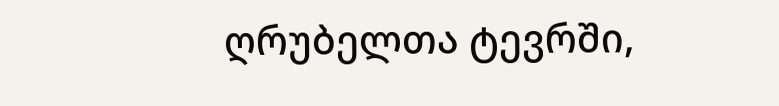ღრუბელთა ტევრში,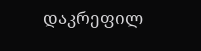დაკრეფილ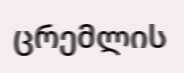ცრემლის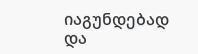იაგუნდებად და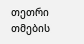თეთრი თმების